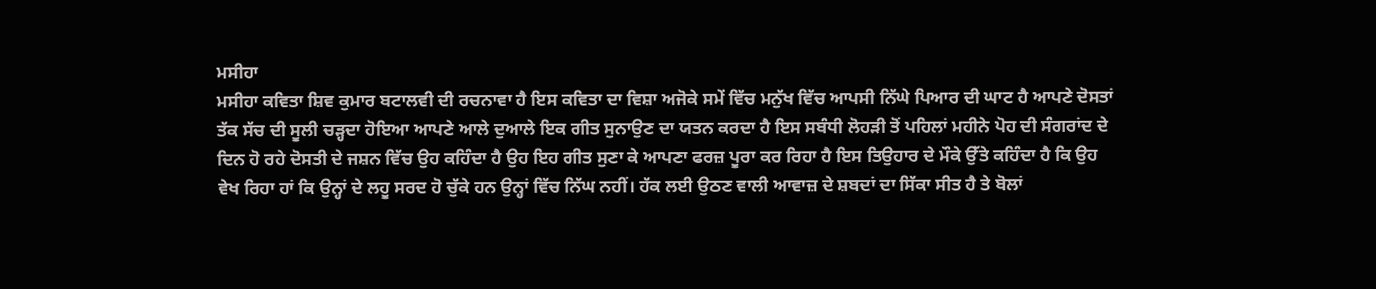ਮਸੀਹਾ
ਮਸੀਹਾ ਕਵਿਤਾ ਸ਼ਿਵ ਕੁਮਾਰ ਬਟਾਲਵੀ ਦੀ ਰਚਨਾਵਾ ਹੈ ਇਸ ਕਵਿਤਾ ਦਾ ਵਿਸ਼ਾ ਅਜੋਕੇ ਸਮੇਂ ਵਿੱਚ ਮਨੁੱਖ ਵਿੱਚ ਆਪਸੀ ਨਿੱਘੇ ਪਿਆਰ ਦੀ ਘਾਟ ਹੈ ਆਪਣੇ ਦੋਸਤਾਂ ਤੱਕ ਸੱਚ ਦੀ ਸੂਲੀ ਚੜ੍ਹਦਾ ਹੋਇਆ ਆਪਣੇ ਆਲੇ ਦੁਆਲੇ ਇਕ ਗੀਤ ਸੁਨਾਉਣ ਦਾ ਯਤਨ ਕਰਦਾ ਹੈ ਇਸ ਸਬੰਧੀ ਲੋਹੜੀ ਤੋਂ ਪਹਿਲਾਂ ਮਹੀਨੇ ਪੋਹ ਦੀ ਸੰਗਰਾਂਦ ਦੇ ਦਿਨ ਹੋ ਰਹੇ ਦੋਸਤੀ ਦੇ ਜਸ਼ਨ ਵਿੱਚ ਉਹ ਕਹਿੰਦਾ ਹੈ ਉਹ ਇਹ ਗੀਤ ਸੁਣਾ ਕੇ ਆਪਣਾ ਫਰਜ਼ ਪੂਰਾ ਕਰ ਰਿਹਾ ਹੈ ਇਸ ਤਿਉਹਾਰ ਦੇ ਮੌਕੇ ਉੱਤੇ ਕਹਿੰਦਾ ਹੈ ਕਿ ਉਹ ਵੇਖ ਰਿਹਾ ਹਾਂ ਕਿ ਉਨ੍ਹਾਂ ਦੇ ਲਹੂ ਸਰਦ ਹੋ ਚੁੱਕੇ ਹਨ ਉਨ੍ਹਾਂ ਵਿੱਚ ਨਿੱਘ ਨਹੀਂ। ਹੱਕ ਲਈ ਉਠਣ ਵਾਲੀ ਆਵਾਜ਼ ਦੇ ਸ਼ਬਦਾਂ ਦਾ ਸਿੱਕਾ ਸੀਤ ਹੈ ਤੇ ਬੋਲਾਂ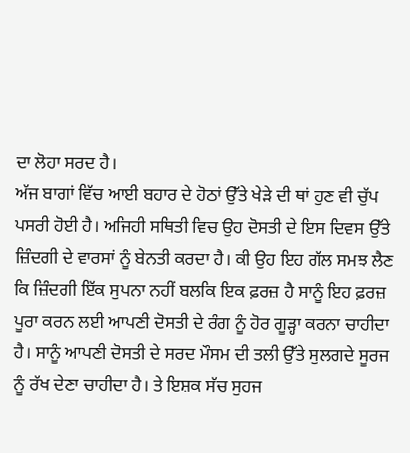ਦਾ ਲੋਹਾ ਸਰਦ ਹੈ।
ਅੱਜ ਬਾਗਾਂ ਵਿੱਚ ਆਈ ਬਹਾਰ ਦੇ ਹੋਠਾਂ ਉੱਤੇ ਖੇੜੇ ਦੀ ਥਾਂ ਹੁਣ ਵੀ ਚੁੱਪ ਪਸਰੀ ਹੋਈ ਹੈ। ਅਜਿਹੀ ਸਥਿਤੀ ਵਿਚ ਉਹ ਦੋਸਤੀ ਦੇ ਇਸ ਦਿਵਸ ਉੱਤੇ ਜ਼ਿੰਦਗੀ ਦੇ ਵਾਰਸਾਂ ਨੂੰ ਬੇਨਤੀ ਕਰਦਾ ਹੈ। ਕੀ ਉਹ ਇਹ ਗੱਲ ਸਮਝ ਲੈਣ ਕਿ ਜ਼ਿੰਦਗੀ ਇੱਕ ਸੁਪਨਾ ਨਹੀਂ ਬਲਕਿ ਇਕ ਫ਼ਰਜ਼ ਹੈ ਸਾਨੂੰ ਇਹ ਫ਼ਰਜ਼ ਪੂਰਾ ਕਰਨ ਲਈ ਆਪਣੀ ਦੋਸਤੀ ਦੇ ਰੰਗ ਨੂੰ ਹੋਰ ਗੂੜ੍ਹਾ ਕਰਨਾ ਚਾਹੀਦਾ ਹੈ। ਸਾਨੂੰ ਆਪਣੀ ਦੋਸਤੀ ਦੇ ਸਰਦ ਮੌਸਮ ਦੀ ਤਲੀ ਉੱਤੇ ਸੁਲਗਦੇ ਸੂਰਜ ਨੂੰ ਰੱਖ ਦੇਣਾ ਚਾਹੀਦਾ ਹੈ। ਤੇ ਇਸ਼ਕ ਸੱਚ ਸੁਹਜ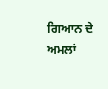ਗਿਆਨ ਦੇ ਅਮਲਾਂ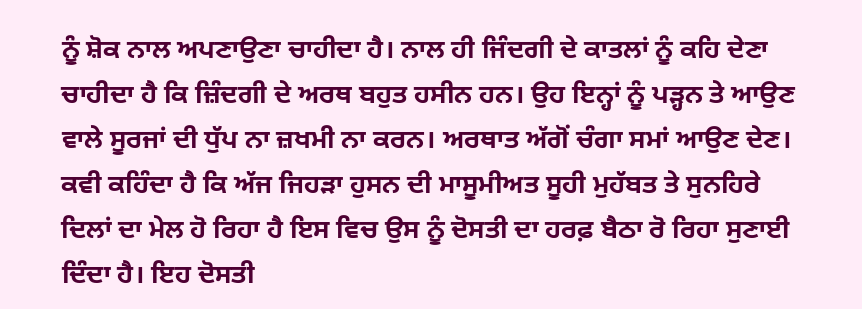ਨੂੰ ਸ਼ੋਕ ਨਾਲ ਅਪਣਾਉਣਾ ਚਾਹੀਦਾ ਹੈ। ਨਾਲ ਹੀ ਜਿੰਦਗੀ ਦੇ ਕਾਤਲਾਂ ਨੂੰ ਕਹਿ ਦੇਣਾ ਚਾਹੀਦਾ ਹੈ ਕਿ ਜ਼ਿੰਦਗੀ ਦੇ ਅਰਥ ਬਹੁਤ ਹਸੀਨ ਹਨ। ਉਹ ਇਨ੍ਹਾਂ ਨੂੰ ਪੜ੍ਹਨ ਤੇ ਆਉਣ ਵਾਲੇ ਸੂਰਜਾਂ ਦੀ ਧੁੱਪ ਨਾ ਜ਼ਖਮੀ ਨਾ ਕਰਨ। ਅਰਥਾਤ ਅੱਗੋਂ ਚੰਗਾ ਸਮਾਂ ਆਉਣ ਦੇਣ।
ਕਵੀ ਕਹਿੰਦਾ ਹੈ ਕਿ ਅੱਜ ਜਿਹੜਾ ਹੁਸਨ ਦੀ ਮਾਸੂਮੀਅਤ ਸੂਹੀ ਮੁਹੱਬਤ ਤੇ ਸੁਨਹਿਰੇ ਦਿਲਾਂ ਦਾ ਮੇਲ ਹੋ ਰਿਹਾ ਹੈ ਇਸ ਵਿਚ ਉਸ ਨੂੰ ਦੋਸਤੀ ਦਾ ਹਰਫ਼ ਬੈਠਾ ਰੋ ਰਿਹਾ ਸੁਣਾਈ ਦਿੰਦਾ ਹੈ। ਇਹ ਦੋਸਤੀ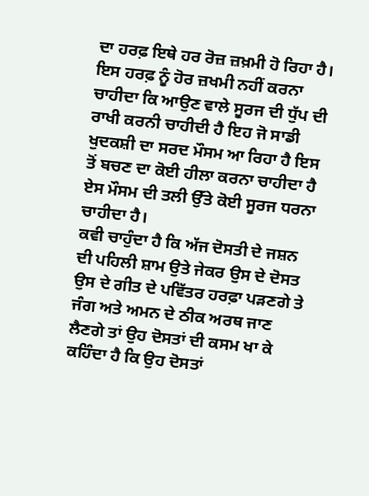ਦਾ ਹਰਫ਼ ਇਥੇ ਹਰ ਰੋਜ਼ ਜ਼ਖ਼ਮੀ ਹੋ ਰਿਹਾ ਹੈ। ਇਸ ਹਰਫ਼ ਨੂੰ ਹੋਰ ਜ਼ਖਮੀ ਨਹੀਂ ਕਰਨਾ ਚਾਹੀਦਾ ਕਿ ਆਉਣ ਵਾਲੇ ਸੂਰਜ ਦੀ ਧੁੱਪ ਦੀ ਰਾਖੀ ਕਰਨੀ ਚਾਹੀਦੀ ਹੈ ਇਹ ਜੋ ਸਾਡੀ ਖੁਦਕਸ਼ੀ ਦਾ ਸਰਦ ਮੌਸਮ ਆ ਰਿਹਾ ਹੈ ਇਸ ਤੋਂ ਬਚਣ ਦਾ ਕੋਈ ਹੀਲਾ ਕਰਨਾ ਚਾਹੀਦਾ ਹੈ ਏਸ ਮੌਸਮ ਦੀ ਤਲੀ ਉੱਤੇ ਕੋਈ ਸੂਰਜ ਧਰਨਾ ਚਾਹੀਦਾ ਹੈ।
ਕਵੀ ਚਾਹੁੰਦਾ ਹੈ ਕਿ ਅੱਜ ਦੋਸਤੀ ਦੇ ਜਸ਼ਨ ਦੀ ਪਹਿਲੀ ਸ਼ਾਮ ਉਤੇ ਜੇਕਰ ਉਸ ਦੇ ਦੋਸਤ ਉਸ ਦੇ ਗੀਤ ਦੇ ਪਵਿੱਤਰ ਹਰਫ਼ਾ ਪੜਣਗੇ ਤੇ ਜੰਗ ਅਤੇ ਅਮਨ ਦੇ ਠੀਕ ਅਰਥ ਜਾਣ ਲੈਣਗੇ ਤਾਂ ਉਹ ਦੋਸਤਾਂ ਦੀ ਕਸਮ ਖਾ ਕੇ ਕਹਿੰਦਾ ਹੈ ਕਿ ਉਹ ਦੋਸਤਾਂ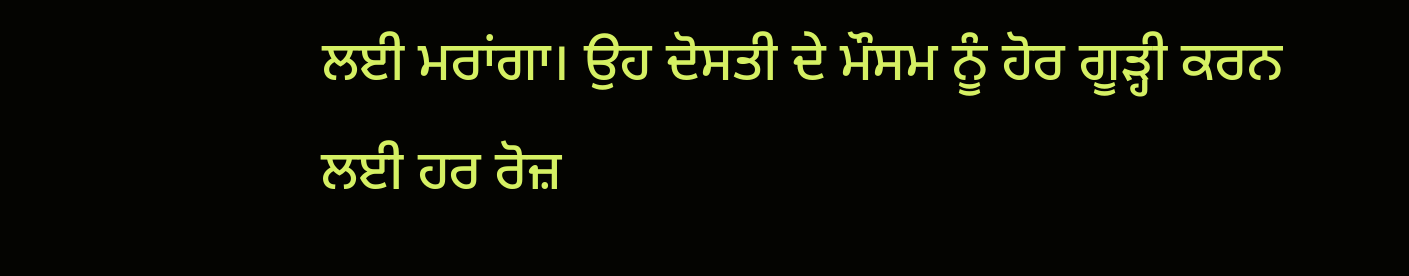ਲਈ ਮਰਾਂਗਾ। ਉਹ ਦੋਸਤੀ ਦੇ ਮੌਸਮ ਨੂੰ ਹੋਰ ਗੂੜ੍ਹੀ ਕਰਨ ਲਈ ਹਰ ਰੋਜ਼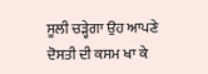ਸੂਲੀ ਚੜ੍ਹੇਗਾ ਉਹ ਆਪਣੇ ਦੋਸਤੀ ਦੀ ਕਸਮ ਖਾ ਕੇ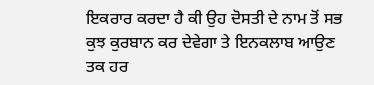ਇਕਰਾਰ ਕਰਦਾ ਹੈ ਕੀ ਉਹ ਦੋਸਤੀ ਦੇ ਨਾਮ ਤੋਂ ਸਭ ਕੁਝ ਕੁਰਬਾਨ ਕਰ ਦੇਵੇਗਾ ਤੇ ਇਨਕਲਾਬ ਆਉਣ ਤਕ ਹਰ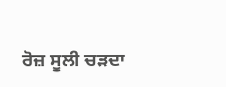ਰੋਜ਼ ਸੂਲੀ ਚੜਦਾ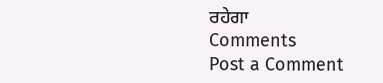ਰਹੇਗਾ
Comments
Post a Comment